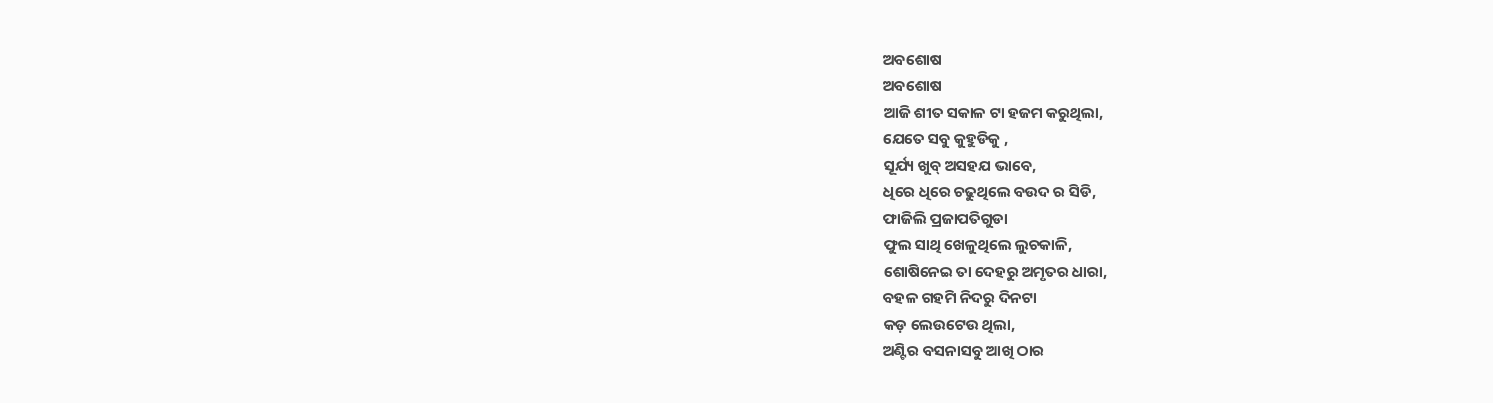ଅବଶୋଷ
ଅବଶୋଷ
ଆଜି ଶୀତ ସକାଳ ଟା ହଜମ କରୁଥିଲା,
ଯେତେ ସବୁ କୁହୁଡିକୁ ,
ସୂର୍ଯ୍ୟ ଖୁବ୍ ଅସହଯ ଭାବେ,
ଧିରେ ଧିରେ ଚଢୁଥିଲେ ବଉଦ ର ସିଡି,
ଫାଜିଲି ପ୍ରଜାପତିଗୁଡା
ଫୁଲ ସାଥି ଖେଳୁଥିଲେ ଲୁଚକାଳି,
ଶୋଷିନେଇ ତା ଦେହରୁ ଅମୃତର ଧାରା,
ବହଳ ଗହମି ନିଦରୁ ଦିନଟା
କଡ଼ ଲେଉଟେଉ ଥିଲା,
ଅଣ୍ଟିର ବସନାସବୁ ଆଖି ଠାର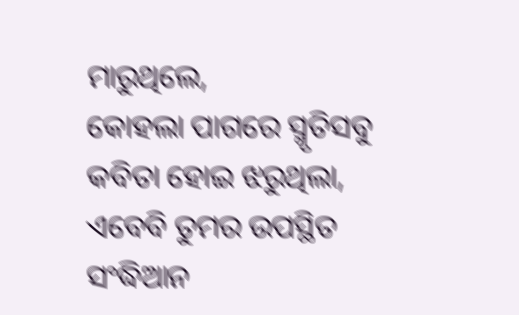ମାରୁଥିଲେ,
କୋହଲା ପାଗରେ ସ୍ମୃତିସବୁ
କବିତା ହୋଇ ଝରୁଥିଲା,
ଏବେବି ତୁମର ଉପସ୍ଥିତ
ସଂଦ୍ଧିଆନ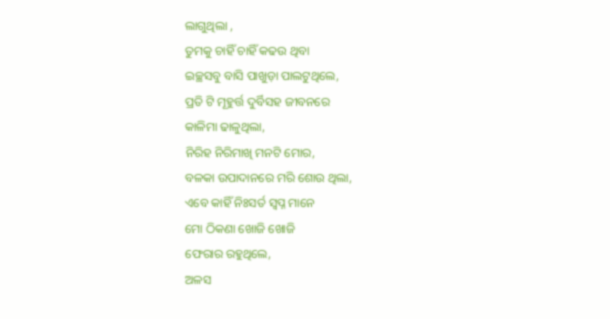ଲାଗୁଥିଲା ,
ତୁମକୁ ଚାହିଁ ଚାହିଁ କଢଉ ଥିବା
ଇଚ୍ଛସବୁ ବାସି ପାଖୁଡ଼ା ପାଲଟୁଥିଲେ,
ପ୍ରତି ଟି ମୂହୁର୍ତ୍ତ ଦୁର୍ବିସହ ଜୀବନରେ
କାଳିମା ଢାଳୁଥିଲା,
ନିରିହ ନିରିମାଖି ମନଟି ମୋର,
ବଳକା ଉପାଦାନରେ ମରି ଶୋଉ ଥିଲା,
ଏବେ କାହିଁ ନିଃସର୍ତ ସ୍ୱପ୍ନ ମାନେ
ମୋ ଠିକଣା ଖୋଜି ଖୋଜି
ଫେରାର ରହୁଥିଲେ,
ଅଳସ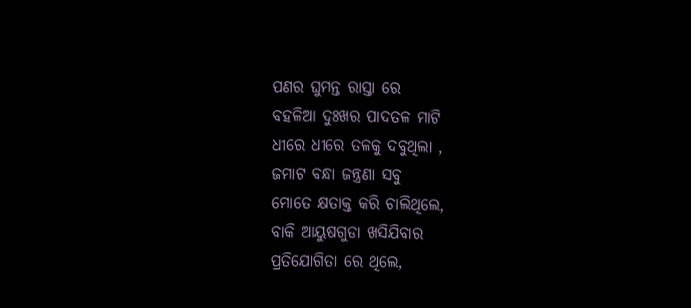ପଣର ଘୁମନ୍ତ ରାସ୍ତା ରେ
ବହଳିଆ ଦୁଃଖର ପାଦତଳ ମାଟି
ଧୀରେ ଧୀରେ ତଳକୁ ଦବୁଥିଲା ,
ଜମାଟ ବନ୍ଧା ଜନ୍ତ୍ରଣା ସବୁ
ମୋତେ କ୍ଷତାକ୍ତ କରି ଚାଲିଥିଲେ,
ବାକି ଆୟୁଷଗୁଡା ଖସିଯିବାର
ପ୍ରତିଯୋଗିତା ରେ ଥିଲେ,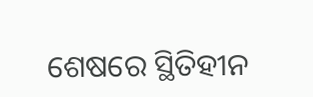ଶେଷରେ ସ୍ଥିତିହୀନ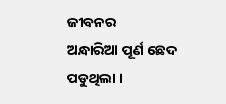ଜୀବନର
ଅନ୍ଧାରିଆ ପୂର୍ଣ ଛେଦ ପଡୁଥିଲା ।